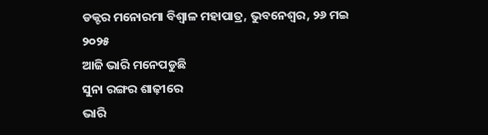ଡକ୍ଟର ମନୋରମା ବିଶ୍ୱାଳ ମହାପାତ୍ର, ଭୁବନେଶ୍ୱର, ୨୬ ମଇ ୨୦୨୫
ଆଜି ଭାରି ମନେପଡୁଛି
ସୁନା ରଙ୍ଗର ଶାଢ଼ୀରେ
ଭାରି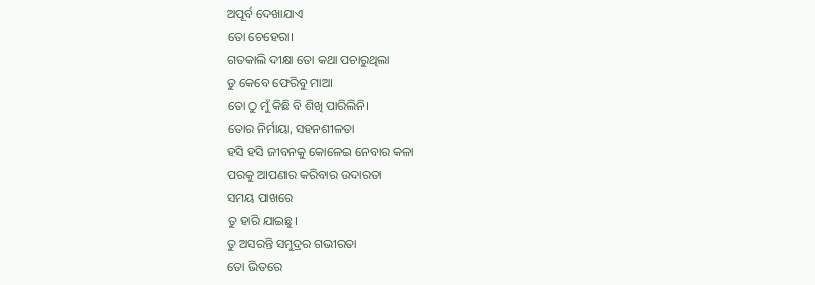ଅପୂର୍ବ ଦେଖାଯାଏ
ତୋ ଚେହେରା।
ଗତକାଲି ଦୀକ୍ଷା ତୋ କଥା ପଚାରୁଥିଲା
ତୁ କେବେ ଫେରିବୁ ମାଆ
ତୋ ଠୁ ମୁଁ କିଛି ବି ଶିଖି ପାରିଲିନି।
ତୋର ନିର୍ମାୟା, ସହନଶୀଳତା
ହସି ହସି ଜୀବନକୁ କୋଳେଇ ନେବାର କଳା
ପରକୁ ଆପଣାର କରିବାର ଉଦାରତା
ସମୟ ପାଖରେ
ତୁ ହାରି ଯାଇଛୁ।
ତୁ ଅସରନ୍ତି ସମୁଦ୍ରର ଗଭୀରତା
ତୋ ଭିତରେ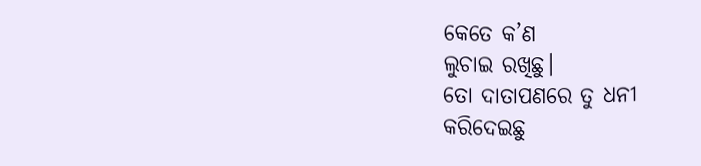କେତେ କ’ଣ
ଲୁଚାଇ ରଖିଛୁ।
ତୋ ଦାତାପଣରେ ତୁ ଧନୀ
କରିଦେଇଛୁ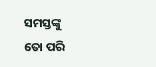ସମସ୍ତଙ୍କୁ
ତୋ ପରି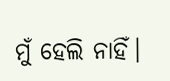ମୁଁ ହେଲି ନାହିଁ।